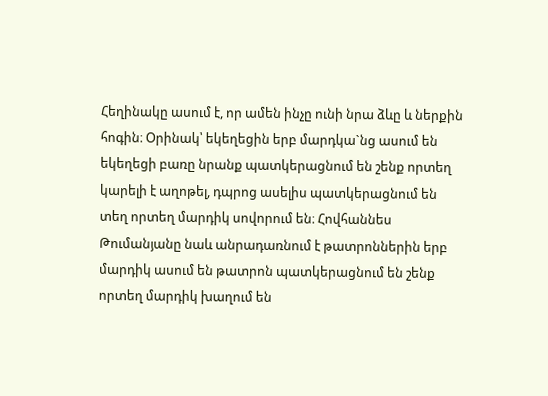Հեղինակը ասում է, որ ամեն ինչը ունի նրա ձևը և ներքին հոգին։ Օրինակ՝ եկեղեցին երբ մարդկա`նց ասում են եկեղեցի բառը նրանք պատկերացնում են շենք որտեղ կարելի է աղոթել, դպրոց ասելիս պատկերացնում են տեղ որտեղ մարդիկ սովորում են։ Հովհաննես Թումանյանը նաև անրադառնում է թատրոններին երբ մարդիկ ասում են թատրոն պատկերացնում են շենք որտեղ մարդիկ խաղում են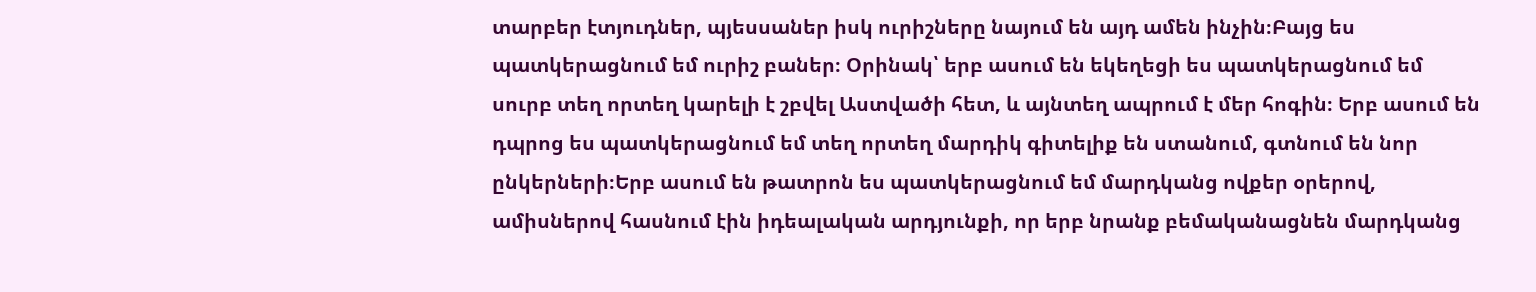տարբեր էտյուդներ, պյեսսաներ իսկ ուրիշները նայում են այդ ամեն ինչին։Բայց ես պատկերացնում եմ ուրիշ բաներ։ Օրինակ՝ երբ ասում են եկեղեցի ես պատկերացնում եմ սուրբ տեղ որտեղ կարելի է շբվել Աստվածի հետ, և այնտեղ ապրում է մեր հոգին։ Երբ ասում են դպրոց ես պատկերացնում եմ տեղ որտեղ մարդիկ գիտելիք են ստանում, գտնում են նոր ընկերների։Երբ ասում են թատրոն ես պատկերացնում եմ մարդկանց ովքեր օրերով, ամիսներով հասնում էին իդեալական արդյունքի, որ երբ նրանք բեմականացնեն մարդկանց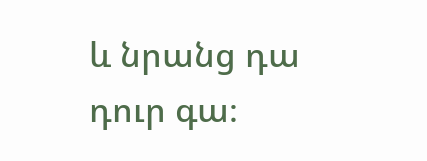և նրանց դա դուր գա։